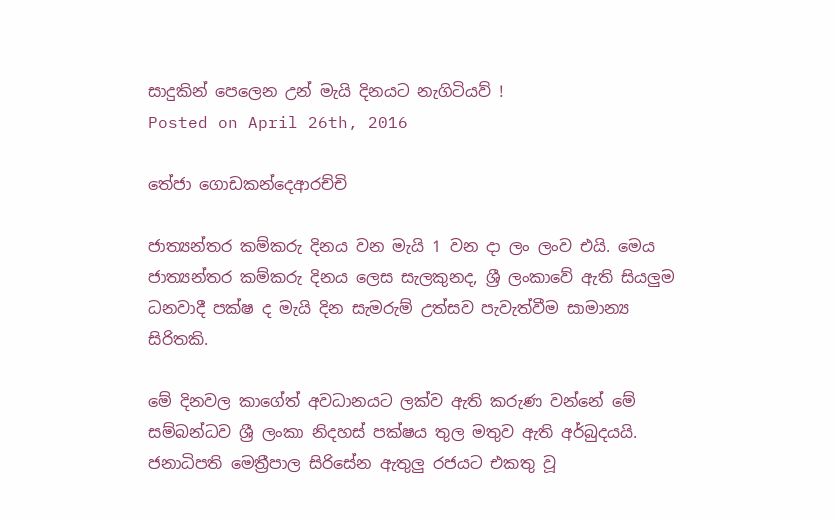සාදුකින් පෙලෙන උන් මැයි දිනයට නැගිටියව් !
Posted on April 26th, 2016

තේජා ගොඩකන්දෙආරච්චි

ජාත්‍යන්තර කම්කරු දිනය වන මැයි 1 වන දා ලං ලංව එයි. මෙය ජාත්‍යන්තර කම්කරු දිනය ලෙස සැලකුනද, ශ්‍රී ලංකාවේ ඇති සියලුම ධනවාදී පක්ෂ ද මැයි දින සැමරුම් උත්සව පැවැත්වීම සාමාන්‍ය සිරිතකි.

මේ දිනවල කාගේත් අවධානයට ලක්ව ඇති කරුණ වන්නේ මේ සම්බන්ධව ශ්‍රී ලංකා නිදහස් පක්ෂය තුල මතුව ඇති අර්බුදයයි. ජනාධිපති මෙත්‍රීපාල සිරිසේන ඇතුලු රජයට එකතු වූ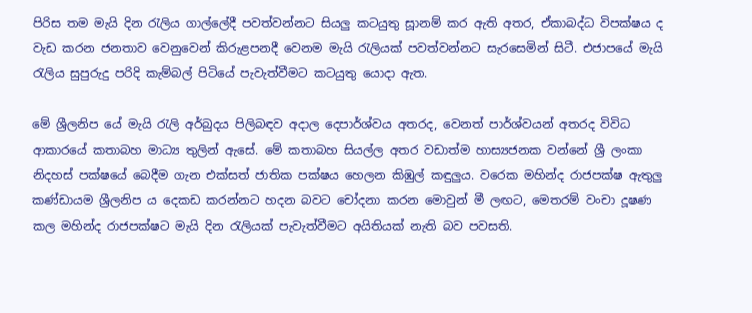පිරිස තම මැයි දින රැලිය ගාල්ලේදී පවත්වන්නට සියලු කටයුතු සූානම් කර ඇති අතර, ඒකාබද්ධ විපක්ෂය ද වැඩ කරන ජනතාව වෙනුවෙන් කිරුළපනදී වෙනම මැයි රැලියක් පවත්වන්නට සැරසෙමින් සිටී. එජාපයේ මැයි රැලිය සුපුරුදු පරිදි කැම්බල් පිටියේ පැවැත්වීමට කටයුතු යොදා ඇත.

මේ ශ්‍රීලනිප යේ මැයි රැලි අර්බුදය පිලිබඳව අදාල දෙපාර්ශ්වය අතරද, වෙනත් පාර්ශ්වයන් අතරද විවිධ ආකාරයේ කතාබහ මාධ්‍ය තුලින් ඇසේ. මේ කතාබහ සියල්ල අතර වඩාත්ම හාස්‍යජනක වන්නේ ශ්‍රී ලංකා නිදහස් පක්ෂයේ බෙදීම ගැන එක්සත් ජාතික පක්ෂය හෙලන කිඹුල් කඳුලුය. වරෙක මහින්ද රාජපක්ෂ ඇතුලු කණ්ඩායම ශ්‍රීලනිප ය දෙකඩ කරන්නට හදන බවට චෝදනා කරන මොවුන් මී ලඟට, මෙතරම් වංචා දූෂණ  කල මහින්ද රාජපක්ෂට මැයි දින රැලියක් පැවැත්වීමට අයිතියක් නැති බව පවසති.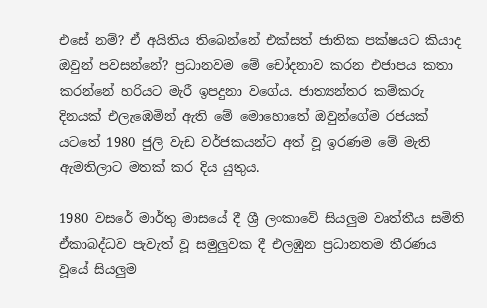එසේ නම්? ඒ අයිතිය තිබෙන්නේ එක්සත් ජාතික පක්ෂයට කියාද ඔවුන් පවසන්නේ? ප්‍රධානවම මේ චෝදනාව කරන එජාපය කතා කරන්නේ හරියට මැරී ඉපදුනා වගේය. ජාත්‍යන්තර කම්කරු දිනයක් එලැඹෙමින් ඇති මේ මොහොතේ ඔවුන්ගේම රජයක් යටතේ 1980 ජුලි වැඩ වර්ජකයන්ට අත් වූ ඉරණම මේ මැති ඇමතිලාට මතක් කර දිය යුතුය.

1980 වසරේ මාර්තු මාසයේ දී ශ්‍රී ලංකාවේ සියලුම වෘත්තීය සමිති ඒකාබද්ධව පැවැත් වූ සමුලුවක දී එලඹුන ප්‍රධානතම තීරණය වූයේ සියලුම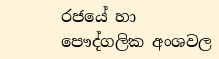රජයේ හා පෞද්ගලික අංශවල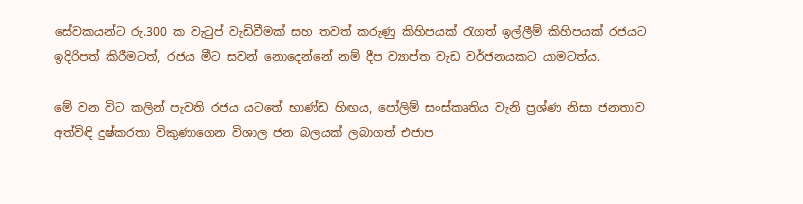සේවකයන්ට රු.300 ක වැටුප් වැඩිවීමක් සහ තවත් කරුණු කිහිපයක් රැගත් ඉල්ලීම් කිහිපයක් රජයට ඉදිරිපත් කිරීමටත්, රජය මීට සවන් නොදෙන්නේ නම් දීප ව්‍යාප්ත වැඩ වර්ජනයකට යාමටත්ය.

මේ වන විට කලින් පැවති රජය යටතේ භාණ්ඩ හිඟය, පෝලිම් සංස්කෘතිය වැනි ප්‍රශ්ණ නිසා ජනතාව අත්විඳි දුෂ්කරතා විකුණාගෙන විශාල ජන බලයක් ලබාගත් එජාප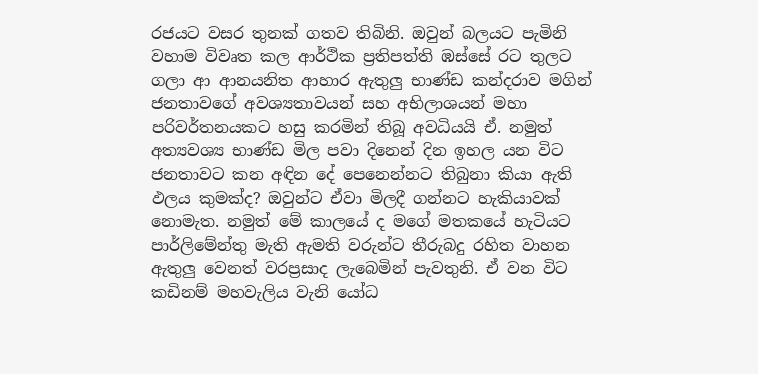රජයට වසර තුනක් ගතව තිබිනි. ඔවුන් බලයට පැමිනි වහාම විවෘත කල ආර්ථික ප්‍රතිපත්ති ඹස්සේ රට තුලට ගලා ආ ආනයනිත ආහාර ඇතුලු භාණ්ඩ කන්දරාව මගින් ජනතාවගේ අවශ්‍යතාවයන් සහ අභිලාශයන් මහා පරිවර්තනයකට හසු කරමින් තිබූ අවධියයි ඒ. නමුත් අත්‍යවශ්‍ය භාණ්ඩ මිල පවා දිනෙන් දින ඉහල යන විට ජනතාවට කන අඳින දේ පෙනෙන්නට තිබුනා කියා ඇති ඵලය කුමක්ද? ඔවුන්ට ඒවා මිලදී ගන්නට හැකියාවක් නොමැත. නමුත් මේ කාලයේ ද මගේ මතකයේ හැටියට පාර්ලිමේන්තු මැති ඇමති වරුන්ට තීරුබදු රහිත වාහන ඇතුලු වෙනත් වරප්‍රසාද ලැබෙමින් පැවතුනි. ඒ වන විට කඩිනම් මහවැලිය වැනි යෝධ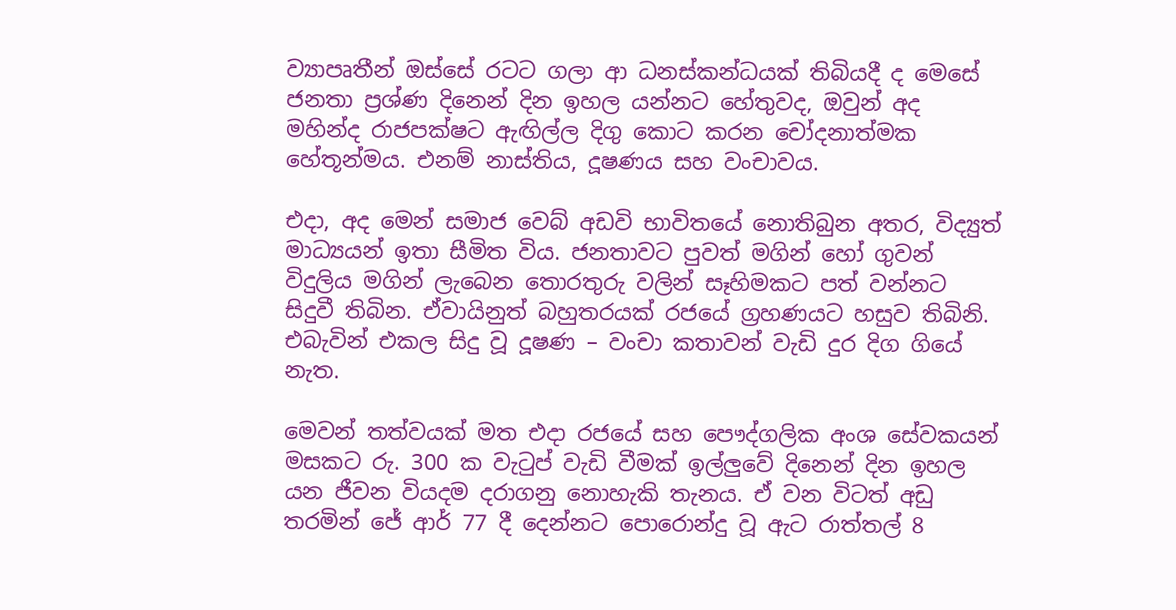ව්‍යාපෘතීන් ඔස්සේ රටට ගලා ආ ධනස්කන්ධයක් තිබියදී ද මෙසේ ජනතා ප්‍රශ්ණ දිනෙන් දින ඉහල යන්නට හේතුවද, ඔවුන් අද මහින්ද රාජපක්ෂට ඇඟිල්ල දිගු කොට කරන චෝදනාත්මක හේතූන්මය. එනම් නාස්තිය, දූෂණය සහ වංචාවය.

එදා, අද මෙන් සමාජ වෙබ් අඩවි භාවිතයේ නොතිබුන අතර, විද්‍යුත් මාධ්‍යයන් ඉතා සීමිත විය. ජනතාවට පුවත් මගින් හෝ ගුවන් විදුලිය මගින් ලැබෙන තොරතුරු වලින් සෑහිමකට පත් වන්නට සිදුවී තිබින. ඒවායිනුත් බහුතරයක් රජයේ ග්‍රහණයට හසුව තිබිනි. එබැවින් එකල සිදු වූ දූෂණ – වංචා කතාවන් වැඩි දුර දිග ගියේ නැත.

මෙවන් තත්වයක් මත එදා රජයේ සහ පෞද්ගලික අංශ සේවකයන් මසකට රු. 300 ක වැටුප් වැඩි වීමක් ඉල්ලුවේ දිනෙන් දින ඉහල යන ජීවන වියදම දරාගනු නොහැකි තැනය. ඒ වන විටත් අඩු තරමින් ජේ ආර් 77 දී දෙන්නට පොරොන්දු වූ ඇට රාත්තල් 8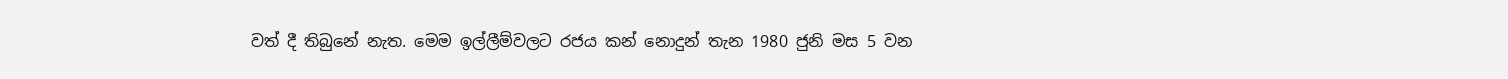වත් දී තිබුනේ නැත. මෙම ඉල්ලීම්වලට රජය කන් නොදුන් තැන 1980 ජුනි මස 5 වන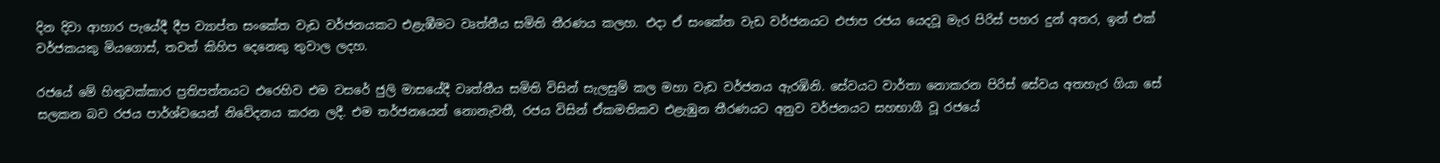දින දිවා ආහාර පැයේදී දීප ව්‍යාප්ත සංකේත වැඩ වර්ජනයකට එළැඹීමට වෘත්තීය සමිති තීරණය කලහ. එදා ඒ සංකේත වැඩ වර්ජනයට එජාප රජය යෙදවූ මැර පිරිස් පහර දුන් අතර, ඉන් එක් වර්ජකයකු මියගොස්, තවත් කිහිප දෙනෙකු තුවාල ලදහ.

රජයේ මේ හිතුවක්කාර ප්‍රතිපත්තයට එරෙහිව එම වසරේ ජුලි මාසයේදී වෘත්තීය සමිති විසින් සැලසුම් කල මහා වැඩ වර්ජනය ඇරඹිනි. සේවයට වාර්තා නොකරන පිරිස් සේවය අතහැර ගියා සේ සලකන බව රජය පාර්ශ්වයෙන් නිවේදනය කරන ලදී. එම තර්ජනයෙන් නොනැවතී, රජය විසින් ඒකමතිකව එළැඹුන තීරණයට අනුව වර්ජනයට සහභාගී වූ රජයේ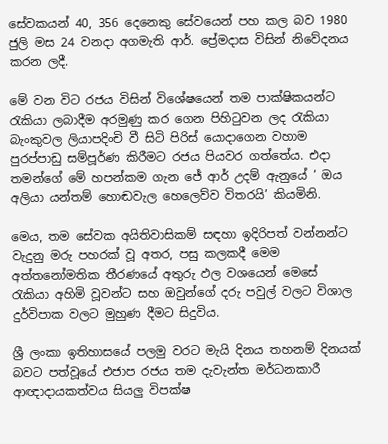සේවකයන් 40, 356 දෙනෙකු සේවයෙන් පහ කල බව 1980 ජුලි මස 24 වනදා අගමැති ආර්. ප්‍රේමදාස විසින් නිවේදනය කරන ලදී.

මේ වන විට රජය විසින් විශේෂයෙන් තම පාක්ෂිකයන්ට රැකියා ලබාදීම අරමුණු කර ගෙන පිහිටුවන ලද රැකියා බැංකුවල ලියාපදිංචි වී සිටි පිරිස් යොදාගෙන වහාම පුරප්පාඩු සම්පූර්ණ කිරීමට රජය පියවර ගත්තේය. එදා තමන්ගේ මේ හපන්කම ගැන ජේ ආර් උදම් ඇනුයේ ‘ ඔය අලියා යන්තම් හොඬවැල හෙලෙව්ව විතරයි’ කියමිනි.

මෙය, තම සේවක අයිතිවාසිකම් සඳහා ඉදිරිපත් වන්නන්ට වැදුනු මරු පහරක් වූ අතර, පසු කලකදී මෙම අත්තනෝමතික තීරණයේ අතුරු ඵල වශයෙන් මෙසේ රැකියා අහිමි වූවන්ට සහ ඔවුන්ගේ දරු පවුල් වලට විශාල දුර්විපාක වලට මුහුණ දීමට සිදුවිය.

ශ්‍රී ලංකා ඉතිහාසයේ පලමු වරට මැයි දිනය තහනම් දිනයක් බවට පත්වූයේ එජාප රජය තම දැවැන්ත මර්ධනකාරී ආඥාදායකත්වය සියලු විපක්ෂ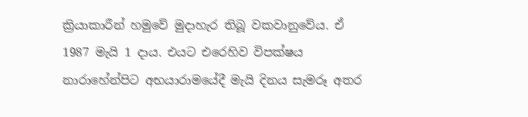ක්‍රියාකාරීන් හමුවේ මුදාහැර තිබූ වකවානුවේය. ඒ 1987 මැයි 1 දාය. එයට එරෙහිව විපක්ෂය නාරාහේන්පිට අභයාරාමයේදී මැයි දිනය සැමරූ අතර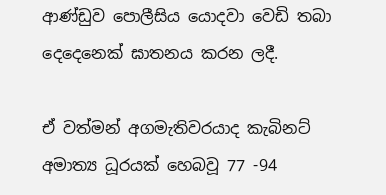ආණ්ඩුව පොලීසිය යොදවා වෙඩි තබා දෙදෙනෙක් ඝාතනය කරන ලදී.

ඒ වත්මන් අගමැතිවරයාද කැබිනට් අමාත්‍ය ධූරයක් හෙබවූ 77 -94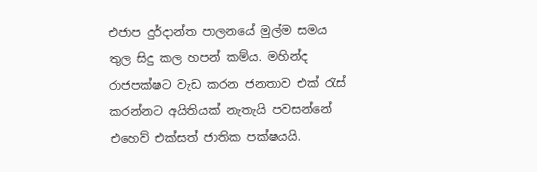එජාප දුර්දාන්ත පාලනයේ මුල්ම සමය තුල සිදු කල හපන් කම්ය. මහින්ද රාජපක්ෂට වැඩ කරන ජනතාව එක් රැස් කරන්නට අයිතියක් නැතැයි පවසන්නේ එහෙව් එක්සත් ජාතික පක්ෂයයි.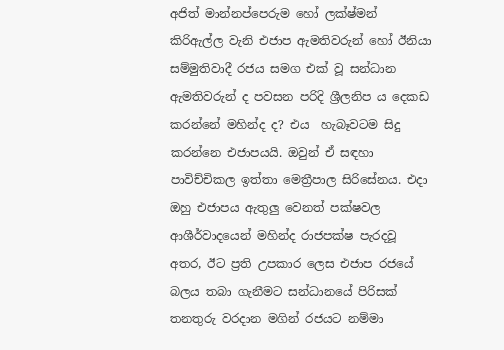අජිත් මාන්නප්පෙරුම හෝ ලක්ෂ්මන් කිරිඇල්ල වැනි එජාප ඇමතිවරුන් හෝ ඊනියා සම්මුතිවාදී රජය සමග එක් වූ සන්ධාන ඇමතිවරුන් ද පවසන පරිදි ශ්‍රීලනිප ය දෙකඩ කරන්නේ මහින්ද ද? එය  හැබෑවටම සිදු කරන්නෙ එජාපයයි. ඔවුන් ඒ සඳහා පාවිච්චිකල ඉත්තා මෙත්‍රීපාල සිරිසේනය. එදා ඔහු එජාපය ඇතුලු වෙනත් පක්ෂවල ආශීර්වාදයෙන් මහින්ද රාජපක්ෂ පැරදවූ අතර, ඊට ප්‍රති උපකාර ලෙස එජාප රජයේ බලය තබා ගැනීමට සන්ධානයේ පිරිසක් තනතුරු වරදාන මගින් රජයට නම්මා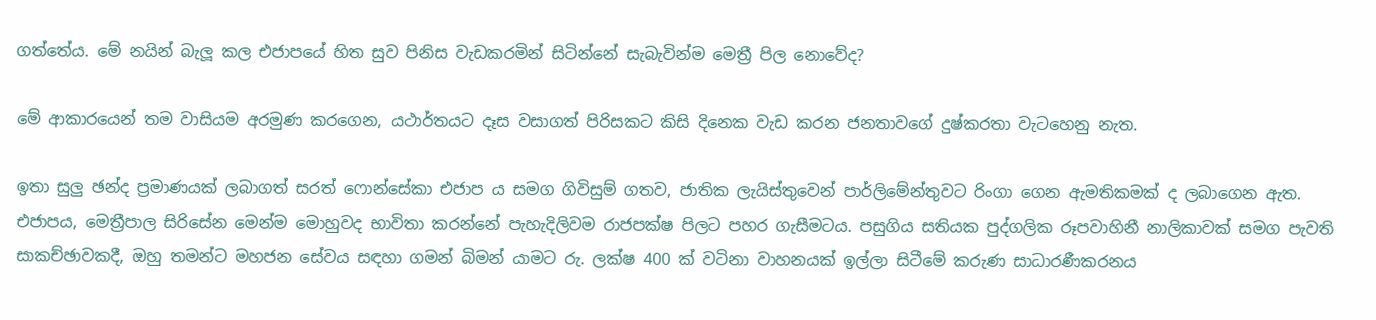ගත්තේය. මේ නයින් බැලූ කල එජාපයේ හිත සුව පිනිස වැඩකරමින් සිටින්නේ සැබැවින්ම මෙත්‍රී පිල නොවේද?

මේ ආකාරයෙන් තම වාසියම අරමුණ කරගෙන, යථාර්තයට දෑස වසාගත් පිරිසකට කිසි දිනෙක වැඩ කරන ජනතාවගේ දුෂ්කරතා වැටහෙනු නැත.

ඉතා සුලු ඡන්ද ප්‍රමාණයක් ලබාගත් සරත් ෆොන්සේකා එජාප ය සමග ගිවිසුම් ගතව, ජාතික ලැයිස්තුවෙන් පාර්ලිමේන්තුවට රිංගා ගෙන ඇමතිකමක් ද ලබාගෙන ඇත. එජාපය, මෙත්‍රීපාල සිරිසේන මෙන්ම මොහුවද භාවිතා කරන්නේ පැහැදිලිවම රාජපක්ෂ පිලට පහර ගැසීමටය. පසුගිය සතියක පුද්ගලික රූපවාහිනී නාලිකාවක් සමග පැවති සාකච්ඡාවකදී, ඔහු තමන්ට මහජන සේවය සඳහා ගමන් බිමන් යාමට රු. ලක්ෂ 400 ක් වටිනා වාහනයක් ඉල්ලා සිටීමේ කරුණ සාධාරණීකරනය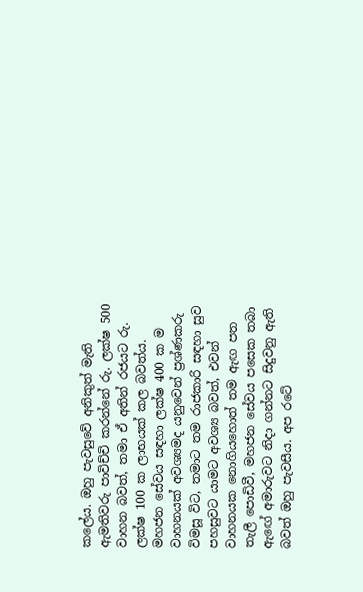කලේය. ඔහු පැවසුවේ අනිකුත් මැති ඇමතිවරු පාවිච්චි කරන්නේ රු. ලක්ෂ 500 වාහන බවත්, තමා ඒ අතින් රජයට රු. ලක්ෂ 100 ක ලාභයක් කල බවත්ය. මහජන සේවය සඳහා ලක්ෂ 400 ක ම වාහනයක් අවශ්‍යමද යනුවෙන් ප්‍රශ්ණකරු විමසූ විට, තමාට තම රාජකාරි සඳහා සුව පහසුවට යාමට අවශ්‍ය බවත්, එවන් වාහනයක නොගියහොත් තම ඇඟ පත තැලී පොඩිවී, මහජන සේවය පසෙක තබා ඇඟේ අමාරුවට නිදා ගන්නට සිදුවනු ඇති බවත් ඔහු පැවසීය. අප රටේ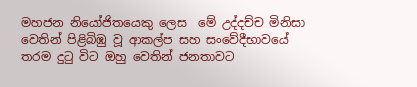මහජන නියෝජිතයෙකු ලෙස  මේ උද්දච්ච මිනිසා වෙතින් පිළිබිඹු වූ ආකල්ප සහ සංවේදීභාවයේ තරම දුටු විට ඔහු වෙතින් ජනතාවට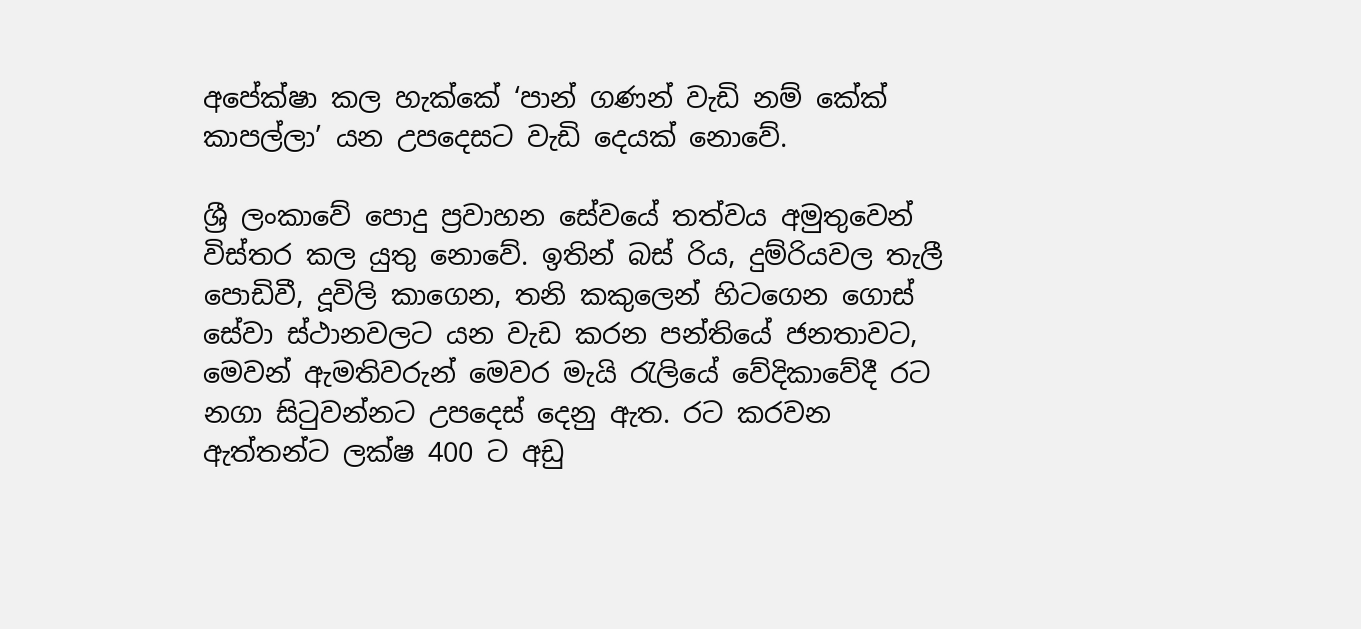අපේක්ෂා කල හැක්කේ ‘පාන් ගණන් වැඩි නම් කේක් කාපල්ලා’ යන උපදෙසට වැඩි දෙයක් නොවේ.

ශ්‍රී ලංකාවේ පොදු ප්‍රවාහන සේවයේ තත්වය අමුතුවෙන් විස්තර කල යුතු නොවේ. ඉතින් බස් රිය, දුම්රියවල තැලී පොඩිවී, දූවිලි කාගෙන, තනි කකුලෙන් හිටගෙන ගොස් සේවා ස්ථානවලට යන වැඩ කරන පන්තියේ ජනතාවට, මෙවන් ඇමතිවරුන් මෙවර මැයි රැලියේ වේදිකාවේදී රට නගා සිටුවන්නට උපදෙස් දෙනු ඇත. රට කරවන ඇත්තන්ට ලක්ෂ 400 ට අඩු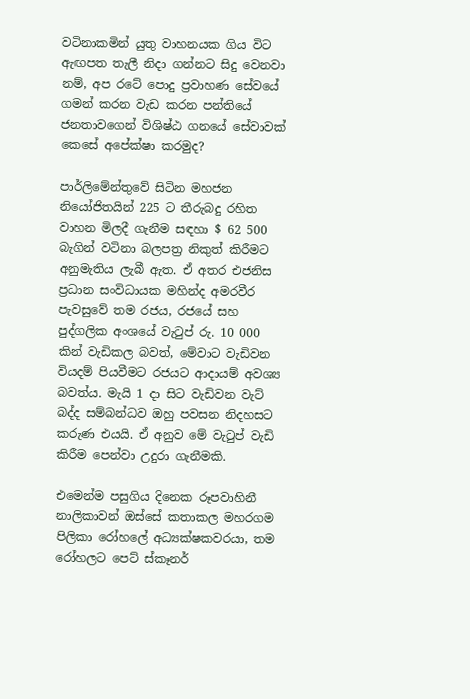වටිනාකමින් යුතු වාහනයක ගිය විට ඇඟපත තැලී නිදා ගන්නට සිදු වෙනවා නම්, අප රටේ පොදු ප්‍රවාහණ සේවයේ ගමන් කරන වැඩ කරන පන්තියේ ජනතාවගෙන් විශිෂ්ඨ ගනයේ සේවාවක් කෙසේ අපේක්ෂා කරමුද?

පාර්ලිමේන්තුවේ සිටින මහජන නියෝජිතයින් 225 ට තීරුබදු රහිත වාහන මිලදී ගැනීම සඳහා $ 62 500 බැගින් වටිනා බලපත්‍ර නිකුත් කිරීමට අනුමැතිය ලැබී ඇත. ඒ අතර එජනිස ප්‍රධාන සංවිධායක මහින්ද අමරවීර පැවසුවේ තම රජය, රජයේ සහ පුද්ගලික අංශයේ වැටුප් රු. 10 000 කින් වැඩිකල බවත්, මේවාට වැඩිවන වියදම් පියවීමට රජයට ආදායම් අවශ්‍ය බවත්ය. මැයි 1 දා සිට වැඩිවන වැට් බද්ද සම්බන්ධව ඔහු පවසන නිදහසට කරුණ එයයි. ඒ අනුව මේ වැටුප් වැඩි කිරීම පෙන්වා උදුරා ගැනීමකි.

එමෙන්ම පසුගිය දිනෙක රූපවාහිනී නාලිකාවන් ඔස්සේ කතාකල මහරගම පිලිකා රෝහලේ අධ්‍යක්ෂකවරයා, තම රෝහලට පෙට් ස්කෑනර්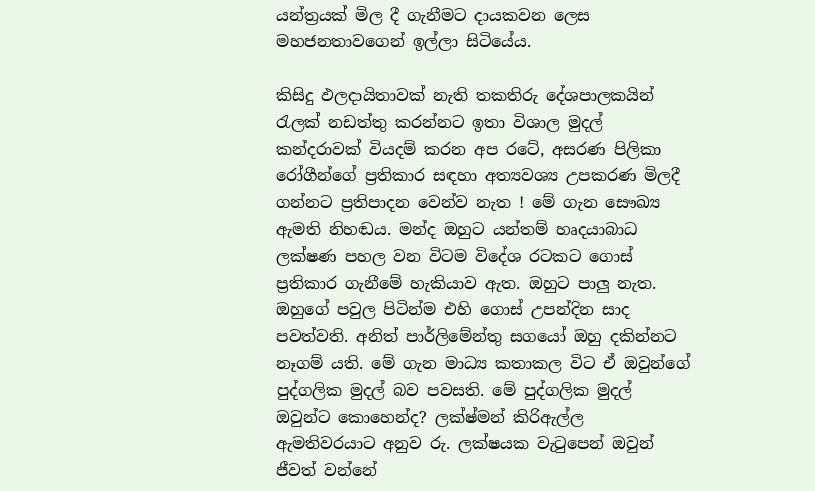යන්ත්‍රයක් මිල දී ගැනීමට දායකවන ලෙස මහජනතාවගෙන් ඉල්ලා සිටියේය.

කිසිදු ඵලදායිතාවක් නැති තකතිරු දේශපාලකයින් රැලක් නඩත්තු කරන්නට ඉතා විශාල මුදල් කන්දරාවක් වියදම් කරන අප රටේ, අසරණ පිලිකා රෝගීන්ගේ ප්‍රතිකාර සඳහා අත්‍යවශ්‍ය උපකරණ මිලදී ගන්නට ප්‍රතිපාදන වෙන්ව නැත ! මේ ගැන සෞඛ්‍ය ඇමති නිහඬය. මන්ද ඔහුට යන්තම් හෘදයාබාධ ලක්ෂණ පහල වන විටම විදේශ රටකට ගොස් ප්‍රතිකාර ගැනීමේ හැකියාව ඇත. ඔහුට පාලු නැත. ඔහුගේ පවුල පිටින්ම එහි ගොස් උපන්දින සාද පවත්වති. අනිත් පාර්ලිමේන්තු සගයෝ ඔහු දකින්නට නෑගම් යති. මේ ගැන මාධ්‍ය කතාකල විට ඒ ඔවුන්ගේ පුද්ගලික මුදල් බව පවසති. මේ පුද්ගලික මුදල් ඔවුන්ට කොහෙන්ද? ලක්ෂ්මන් කිරිඇල්ල ඇමතිවරයාට අනුව රු. ලක්ෂයක වැටුපෙන් ඔවුන් ජීවත් වන්නේ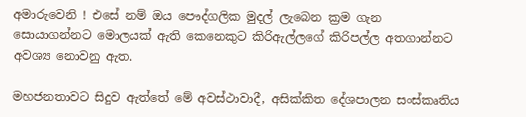අමාරුවෙනි ! එසේ නම් ඔය පෞද්ගලික මුදල් ලැබෙන ක්‍රම ගැන සොයාගන්නට මොලයක් ඇති කෙනෙකුට කිරිඇල්ලගේ කිරිපල්ල අතගාන්නට අවශ්‍ය නොවනු ඇත.

මහජනතාවට සිදුව ඇත්තේ මේ අවස්ථාවාදී, අසික්කිත දේශපාලන සංස්කෘතිය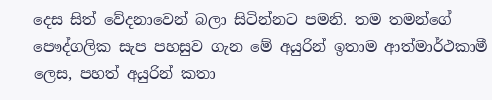දෙස සිත් වේදනාවෙන් බලා සිටින්නට පමනි. තම තමන්ගේ පෞද්ගලික සැප පහසුව ගැන මේ අයුරින් ඉතාම ආත්මාර්ථකාමී ලෙස, පහත් අයුරින් කතා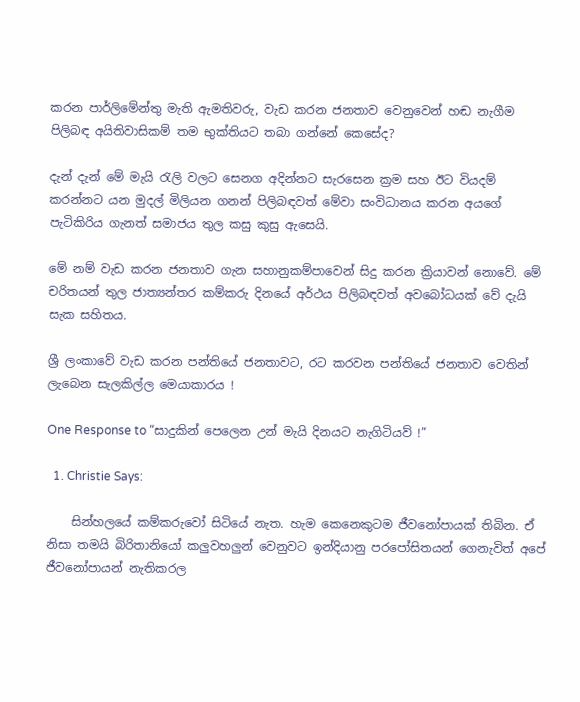කරන පාර්ලිමේන්තු මැති ඇමතිවරු, වැඩ කරන ජනතාව වෙනුවෙන් හඬ නැගීම පිලිබඳ අයිතිවාසිකම් තම භුක්තියට තබා ගන්නේ කෙසේද?

දැන් දැන් මේ මැයි රැලි වලට සෙනග අදින්නට සැරසෙන ක්‍රම සහ ඊට වියදම් කරන්නට යන මුදල් මිලියන ගනන් පිලිබඳවත් මේවා සංවිධානය කරන අයගේ පැටිකිරිය ගැනත් සමාජය තුල කසු කුසු ඇසෙයි.

මේ නම් වැඩ කරන ජනතාව ගැන සහානුකම්පාවෙන් සිදු කරන ක්‍රියාවන් නොවේ. මේ චරිතයන් තුල ජාත්‍යන්තර කම්කරු දිනයේ අර්ථය පිලිබඳවත් අවබෝධයක් වේ දැයි සැක සහිතය.

ශ්‍රී ලංකාවේ වැඩ කරන පන්තියේ ජනතාවට, රට කරවන පන්තියේ ජනතාව වෙතින් ලැබෙන සැලකිල්ල මෙයාකාරය !

One Response to “සාදුකින් පෙලෙන උන් මැයි දිනයට නැගිටියව් !”

  1. Christie Says:

    සින්හලයේ කම්කරුවෝ සිටියේ නැත. හැම කෙනෙකුටම ජීවනෝපායක් තිබින. ඒ නිසා තමයි බිරිතානියෝ කලුවහලුන් වෙනුවට ඉන්දියානු පරපෝසිතයන් ගෙනැවිත් අපේ ජීවනෝපායන් නැතිකරල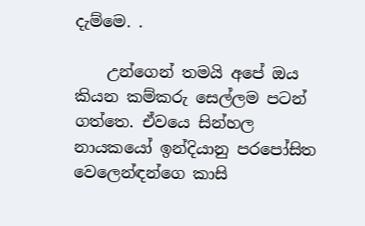දැම්මෙ. .

    උන්ගෙන් තමයි අපේ ඔය කියන කම්කරු සෙල්ලම පටන් ගත්තෙ. ඒවයෙ සින්හල නායකයෝ ඉන්දියානු පරපෝසිත වෙලෙන්ඳන්ගෙ කාසි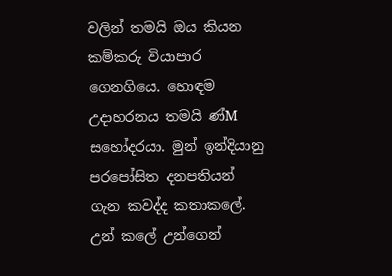වලින් තමයි ඔය කියන කම්කරු වියාපාර ගෙනගියෙ. හොඳම උදාහරනය තමයි ණ්M සහෝදරයා. මුන් ඉන්දියානු පරපෝසිත දනපතියන් ගැන කවද්ද කතාකලේ. උන් කලේ උන්ගෙන්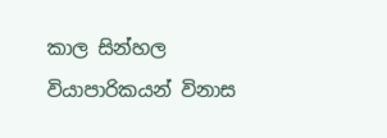කාල සින්හල වියාපාරිකයන් විනාස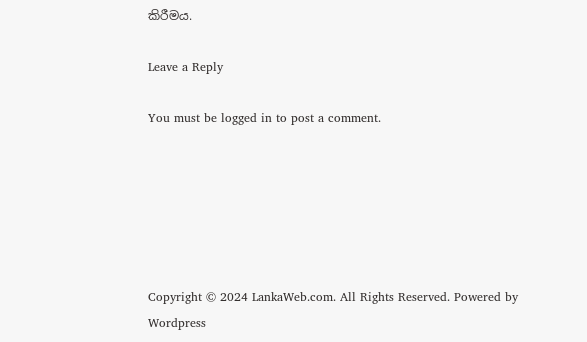කිරීමය.

Leave a Reply

You must be logged in to post a comment.






Copyright © 2024 LankaWeb.com. All Rights Reserved. Powered by Wordpress